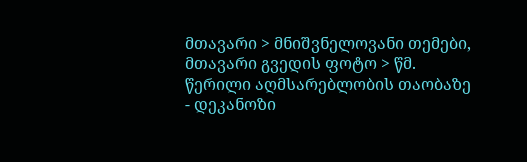მთავარი > მნიშვნელოვანი თემები, მთავარი გვედის ფოტო > წმ. წერილი აღმსარებლობის თაობაზე - დეკანოზი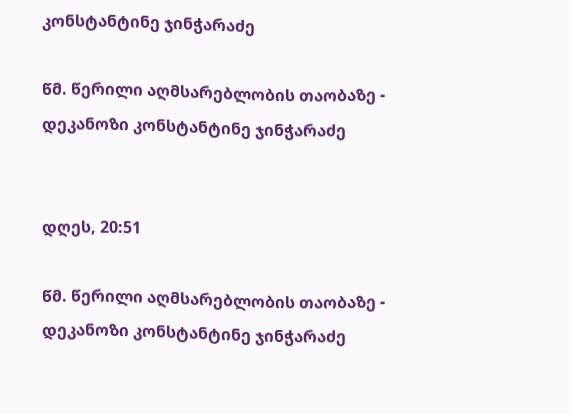კონსტანტინე ჯინჭარაძე

წმ. წერილი აღმსარებლობის თაობაზე - დეკანოზი კონსტანტინე ჯინჭარაძე


დღეს, 20:51

წმ. წერილი აღმსარებლობის თაობაზე - დეკანოზი კონსტანტინე ჯინჭარაძე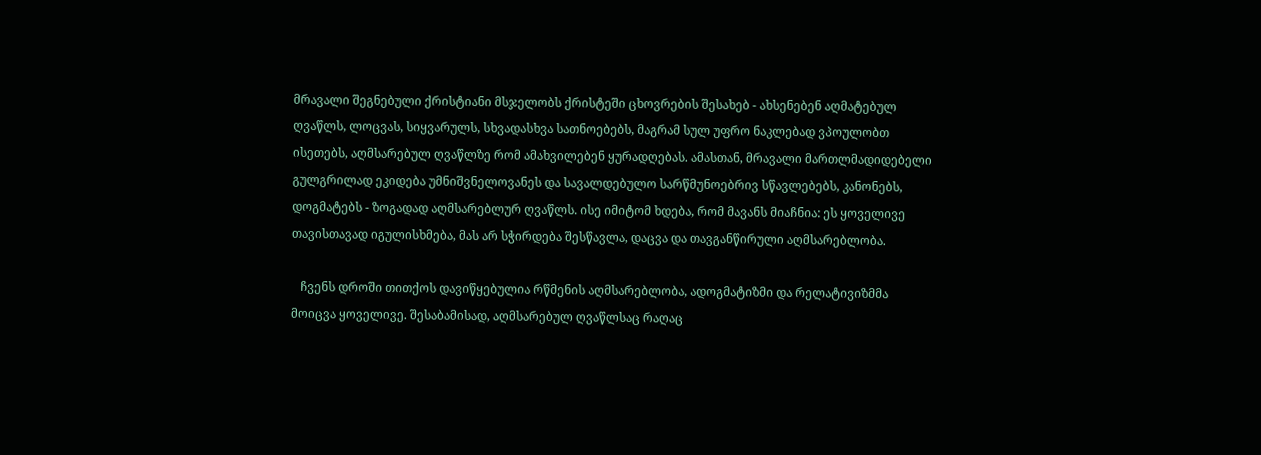მრავალი შეგნებული ქრისტიანი მსჯელობს ქრისტეში ცხოვრების შესახებ - ახსენებენ აღმატებულ ღვაწლს, ლოცვას, სიყვარულს, სხვადასხვა სათნოებებს, მაგრამ სულ უფრო ნაკლებად ვპოულობთ ისეთებს, აღმსარებულ ღვაწლზე რომ ამახვილებენ ყურადღებას. ამასთან, მრავალი მართლმადიდებელი გულგრილად ეკიდება უმნიშვნელოვანეს და სავალდებულო სარწმუნოებრივ სწავლებებს, კანონებს, დოგმატებს - ზოგადად აღმსარებლურ ღვაწლს. ისე იმიტომ ხდება, რომ მავანს მიაჩნია: ეს ყოველივე თავისთავად იგულისხმება, მას არ სჭირდება შესწავლა, დაცვა და თავგანწირული აღმსარებლობა.

   ჩვენს დროში თითქოს დავიწყებულია რწმენის აღმსარებლობა, ადოგმატიზმი და რელატივიზმმა მოიცვა ყოველივე. შესაბამისად, აღმსარებულ ღვაწლსაც რაღაც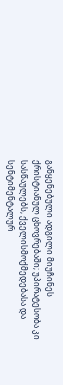განყენებული ადგილი მიუჩინეს ქრისტიანულ ცხოვრებაში; უპირატესობა კი სასწაულებს, ქველისმოქმედებასა და სენტიმენტალურ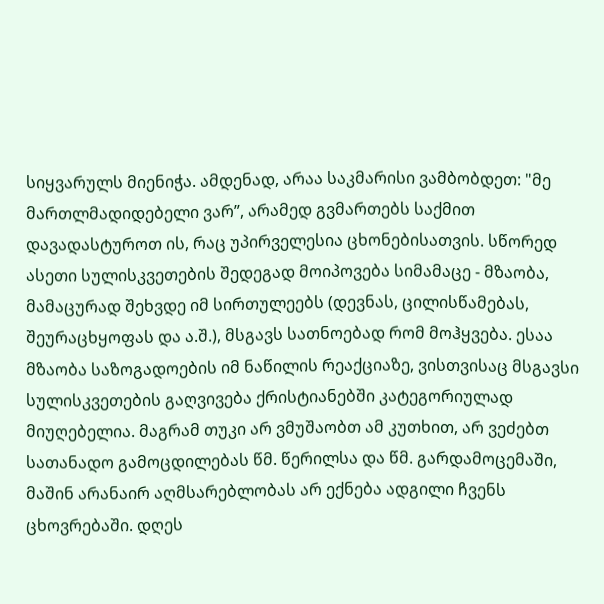სიყვარულს მიენიჭა. ამდენად, არაა საკმარისი ვამბობდეთ: "მე მართლმადიდებელი ვარ”, არამედ გვმართებს საქმით დავადასტუროთ ის, რაც უპირველესია ცხონებისათვის. სწორედ ასეთი სულისკვეთების შედეგად მოიპოვება სიმამაცე - მზაობა, მამაცურად შეხვდე იმ სირთულეებს (დევნას, ცილისწამებას, შეურაცხყოფას და ა.შ.), მსგავს სათნოებად რომ მოჰყვება. ესაა მზაობა საზოგადოების იმ ნაწილის რეაქციაზე, ვისთვისაც მსგავსი სულისკვეთების გაღვივება ქრისტიანებში კატეგორიულად მიუღებელია. მაგრამ თუკი არ ვმუშაობთ ამ კუთხით, არ ვეძებთ სათანადო გამოცდილებას წმ. წერილსა და წმ. გარდამოცემაში, მაშინ არანაირ აღმსარებლობას არ ექნება ადგილი ჩვენს ცხოვრებაში. დღეს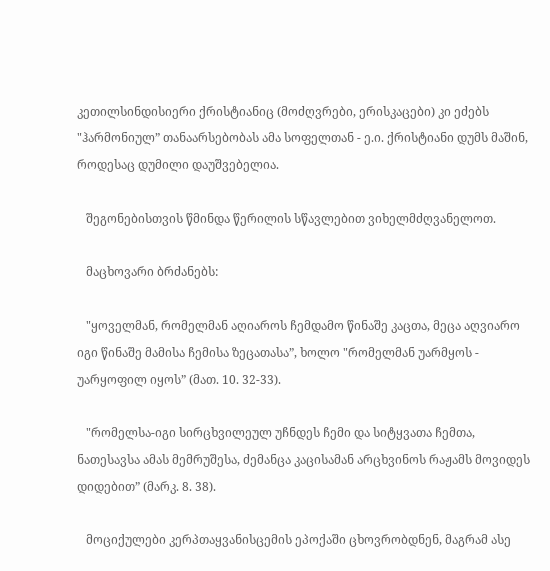კეთილსინდისიერი ქრისტიანიც (მოძღვრები, ერისკაცები) კი ეძებს "ჰარმონიულ” თანაარსებობას ამა სოფელთან - ე.ი. ქრისტიანი დუმს მაშინ, როდესაც დუმილი დაუშვებელია.

   შეგონებისთვის წმინდა წერილის სწავლებით ვიხელმძღვანელოთ.

   მაცხოვარი ბრძანებს:

   "ყოველმან, რომელმან აღიაროს ჩემდამო წინაშე კაცთა, მეცა აღვიარო იგი წინაშე მამისა ჩემისა ზეცათასა”, ხოლო "რომელმან უარმყოს - უარყოფილ იყოს” (მათ. 10. 32-33).

   "რომელსა-იგი სირცხვილეულ უჩნდეს ჩემი და სიტყვათა ჩემთა, ნათესავსა ამას მემრუშესა, ძემანცა კაცისამან არცხვინოს რაჟამს მოვიდეს დიდებით” (მარკ. 8. 38).

   მოციქულები კერპთაყვანისცემის ეპოქაში ცხოვრობდნენ, მაგრამ ასე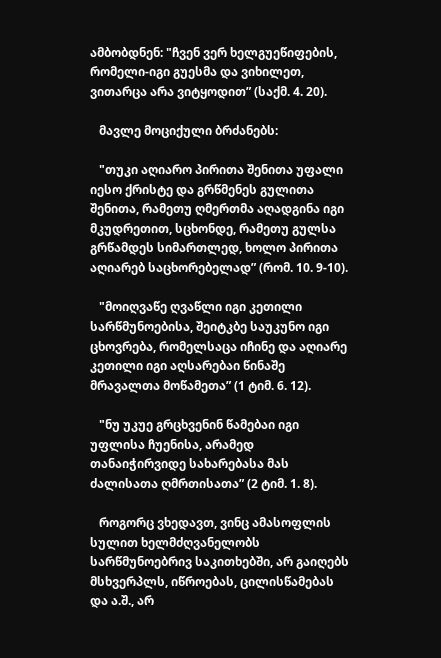ამბობდნენ: "ჩვენ ვერ ხელგუეწიფების, რომელი-იგი გუესმა და ვიხილეთ, ვითარცა არა ვიტყოდით” (საქმ. 4. 20).

   მავლე მოციქული ბრძანებს:

   "თუკი აღიარო პირითა შენითა უფალი იესო ქრისტე და გრწმენეს გულითა შენითა, რამეთუ ღმერთმა აღადგინა იგი მკუდრეთით, სცხონდე, რამეთუ გულსა გრწამდეს სიმართლედ, ხოლო პირითა აღიარებ საცხორებელად” (რომ. 10. 9-10).

   "მოიღვაწე ღვაწლი იგი კეთილი სარწმუნოებისა, შეიტკბე საუკუნო იგი ცხოვრება, რომელსაცა იჩინე და აღიარე კეთილი იგი აღსარებაი წინაშე მრავალთა მოწამეთა” (1 ტიმ. 6. 12).

   "ნუ უკუე გრცხვენინ წამებაი იგი უფლისა ჩუენისა, არამედ თანაიჭირვიდე სახარებასა მას ძალისათა ღმრთისათა” (2 ტიმ. 1. 8).

   როგორც ვხედავთ, ვინც ამასოფლის სულით ხელმძღვანელობს სარწმუნოებრივ საკითხებში, არ გაიღებს მსხვერპლს, იწროებას, ცილისწამებას და ა.შ., არ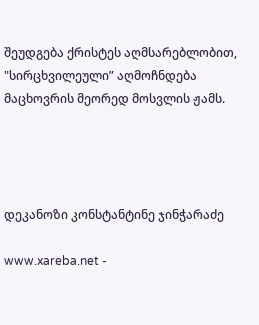შეუდგება ქრისტეს აღმსარებლობით, "სირცხვილეული” აღმოჩნდება მაცხოვრის მეორედ მოსვლის ჟამს.




დეკანოზი კონსტანტინე ჯინჭარაძე

www.xareba.net -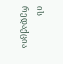ის რედაქცია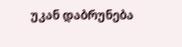უკან დაბრუნება